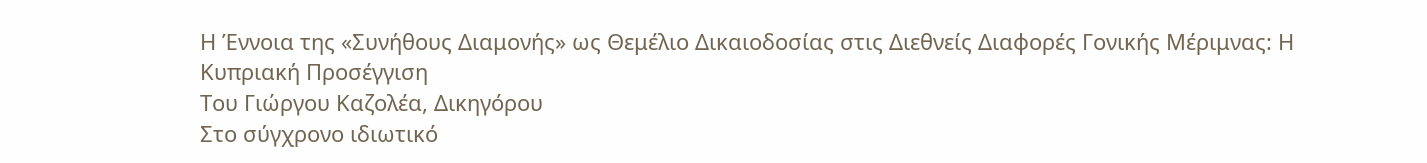Η Έννοια της «Συνήθους Διαμονής» ως Θεμέλιο Δικαιοδοσίας στις Διεθνείς Διαφορές Γονικής Μέριμνας: Η Κυπριακή Προσέγγιση
Του Γιώργου Καζολέα, Δικηγόρου
Στο σύγχρονο ιδιωτικό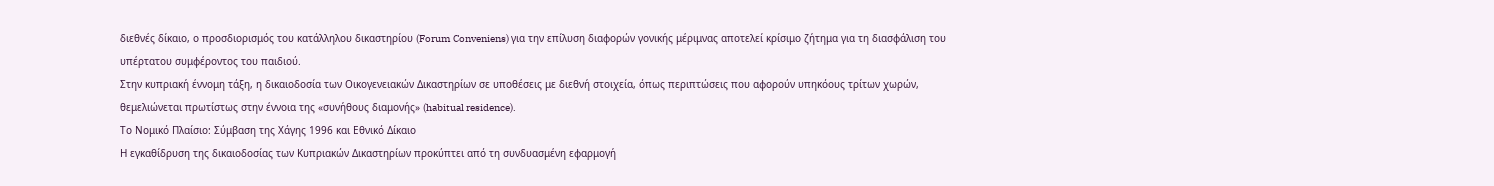διεθνές δίκαιο, ο προσδιορισμός του κατάλληλου δικαστηρίου (Forum Conveniens) για την επίλυση διαφορών γονικής μέριμνας αποτελεί κρίσιμο ζήτημα για τη διασφάλιση του υπέρτατου συμφέροντος του παιδιού.
Στην κυπριακή έννομη τάξη, η δικαιοδοσία των Οικογενειακών Δικαστηρίων σε υποθέσεις με διεθνή στοιχεία, όπως περιπτώσεις που αφορούν υπηκόους τρίτων χωρών, θεμελιώνεται πρωτίστως στην έννοια της «συνήθους διαμονής» (habitual residence).
Το Νομικό Πλαίσιο: Σύμβαση της Χάγης 1996 και Εθνικό Δίκαιο
Η εγκαθίδρυση της δικαιοδοσίας των Κυπριακών Δικαστηρίων προκύπτει από τη συνδυασμένη εφαρμογή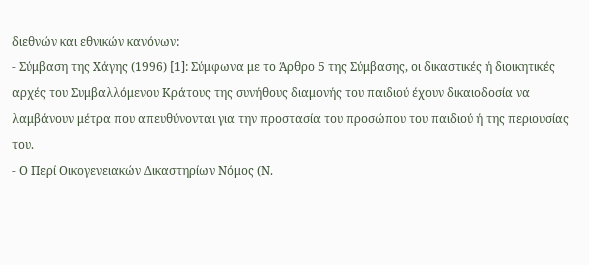διεθνών και εθνικών κανόνων:
- Σύμβαση της Χάγης (1996) [1]: Σύμφωνα με το Άρθρο 5 της Σύμβασης, οι δικαστικές ή διοικητικές αρχές του Συμβαλλόμενου Κράτους της συνήθους διαμονής του παιδιού έχουν δικαιοδοσία να λαμβάνουν μέτρα που απευθύνονται για την προστασία του προσώπου του παιδιού ή της περιουσίας του.
- Ο Περί Οικογενειακών Δικαστηρίων Νόμος (Ν.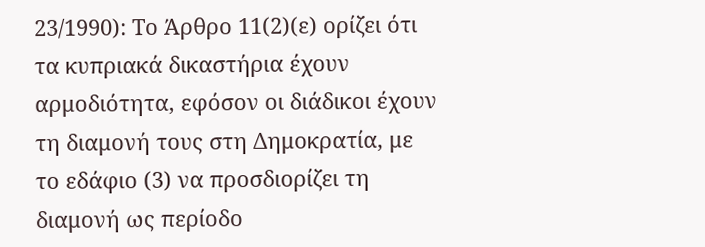23/1990): Το Άρθρο 11(2)(ε) ορίζει ότι τα κυπριακά δικαστήρια έχουν αρμοδιότητα, εφόσον οι διάδικοι έχουν τη διαμονή τους στη Δημοκρατία, με το εδάφιο (3) να προσδιορίζει τη διαμονή ως περίοδο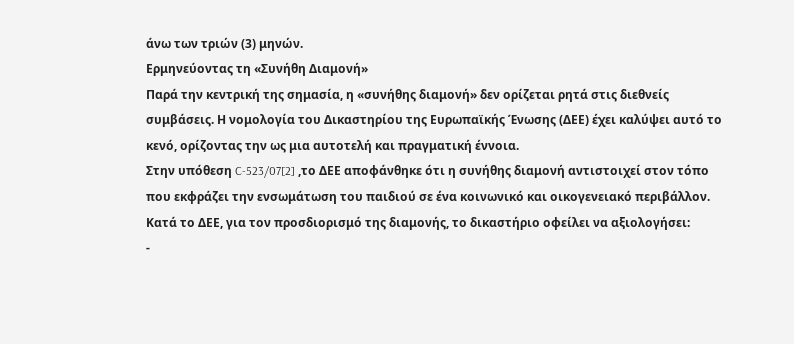άνω των τριών (3) μηνών.
Ερμηνεύοντας τη «Συνήθη Διαμονή»
Παρά την κεντρική της σημασία, η «συνήθης διαμονή» δεν ορίζεται ρητά στις διεθνείς συμβάσεις. Η νομολογία του Δικαστηρίου της Ευρωπαϊκής Ένωσης (ΔΕΕ) έχει καλύψει αυτό το κενό, ορίζοντας την ως μια αυτοτελή και πραγματική έννοια.
Στην υπόθεση C-523/07[2] ,το ΔΕΕ αποφάνθηκε ότι η συνήθης διαμονή αντιστοιχεί στον τόπο που εκφράζει την ενσωμάτωση του παιδιού σε ένα κοινωνικό και οικογενειακό περιβάλλον.
Κατά το ΔΕΕ, για τον προσδιορισμό της διαμονής, το δικαστήριο οφείλει να αξιολογήσει:
-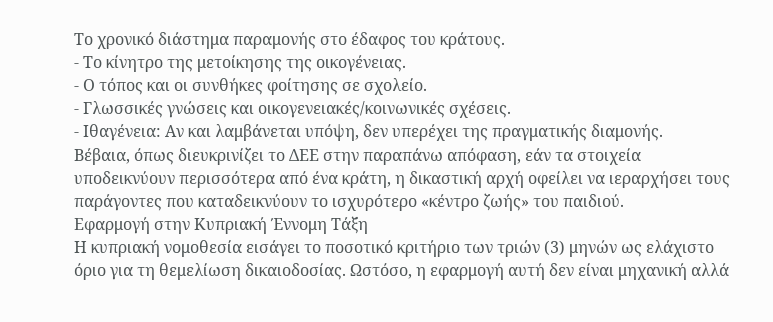Το χρονικό διάστημα παραμονής στο έδαφος του κράτους.
- Το κίνητρο της μετοίκησης της οικογένειας.
- Ο τόπος και οι συνθήκες φοίτησης σε σχολείο.
- Γλωσσικές γνώσεις και οικογενειακές/κοινωνικές σχέσεις.
- Ιθαγένεια: Αν και λαμβάνεται υπόψη, δεν υπερέχει της πραγματικής διαμονής.
Βέβαια, όπως διευκρινίζει το ΔΕΕ στην παραπάνω απόφαση, εάν τα στοιχεία υποδεικνύουν περισσότερα από ένα κράτη, η δικαστική αρχή οφείλει να ιεραρχήσει τους παράγοντες που καταδεικνύουν το ισχυρότερο «κέντρο ζωής» του παιδιού.
Εφαρμογή στην Κυπριακή Έννομη Τάξη
Η κυπριακή νομοθεσία εισάγει το ποσοτικό κριτήριο των τριών (3) μηνών ως ελάχιστο όριο για τη θεμελίωση δικαιοδοσίας. Ωστόσο, η εφαρμογή αυτή δεν είναι μηχανική αλλά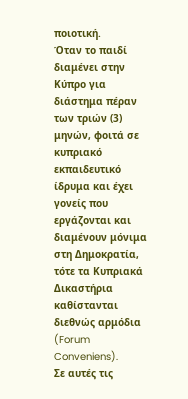ποιοτική.
Όταν το παιδί διαμένει στην Κύπρο για διάστημα πέραν των τριών (3) μηνών, φοιτά σε κυπριακό εκπαιδευτικό ίδρυμα και έχει γονείς που εργάζονται και διαμένουν μόνιμα στη Δημοκρατία, τότε τα Κυπριακά Δικαστήρια καθίστανται διεθνώς αρμόδια (Forum Conveniens).
Σε αυτές τις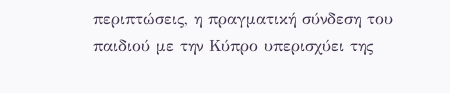περιπτώσεις, η πραγματική σύνδεση του παιδιού με την Κύπρο υπερισχύει της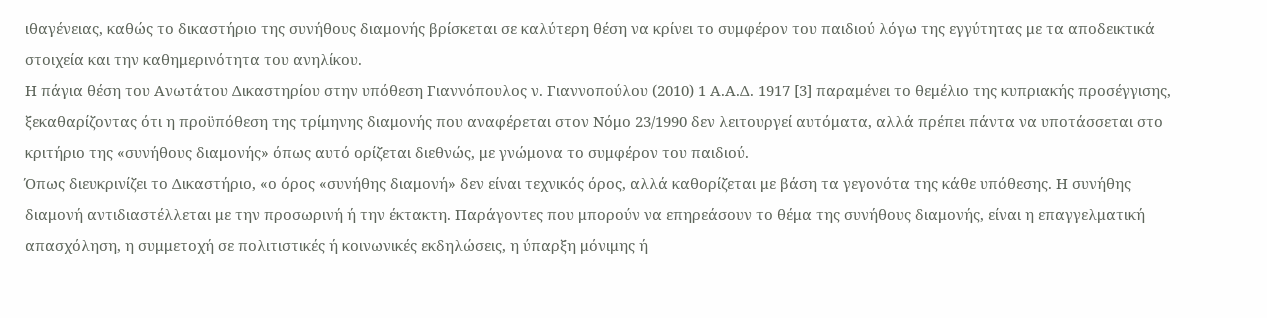ιθαγένειας, καθώς το δικαστήριο της συνήθους διαμονής βρίσκεται σε καλύτερη θέση να κρίνει το συμφέρον του παιδιού λόγω της εγγύτητας με τα αποδεικτικά στοιχεία και την καθημερινότητα του ανηλίκου.
Η πάγια θέση του Ανωτάτου Δικαστηρίου στην υπόθεση Γιαννόπουλος ν. Γιαννοπούλου (2010) 1 Α.Α.Δ. 1917 [3] παραμένει το θεμέλιο της κυπριακής προσέγγισης, ξεκαθαρίζοντας ότι η προϋπόθεση της τρίμηνης διαμονής που αναφέρεται στον Νόμο 23/1990 δεν λειτουργεί αυτόματα, αλλά πρέπει πάντα να υποτάσσεται στο κριτήριο της «συνήθους διαμονής» όπως αυτό ορίζεται διεθνώς, με γνώμονα το συμφέρον του παιδιού.
Όπως διευκρινίζει το Δικαστήριο, «ο όρος «συνήθης διαμονή» δεν είναι τεχνικός όρος, αλλά καθορίζεται με βάση τα γεγονότα της κάθε υπόθεσης. Η συνήθης διαμονή αντιδιαστέλλεται με την προσωρινή ή την έκτακτη. Παράγοντες που μπορούν να επηρεάσουν το θέμα της συνήθους διαμονής, είναι η επαγγελματική απασχόληση, η συμμετοχή σε πολιτιστικές ή κοινωνικές εκδηλώσεις, η ύπαρξη μόνιμης ή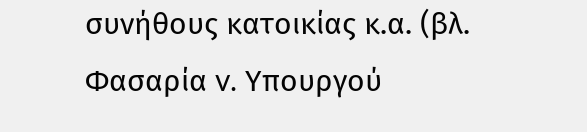συνήθους κατοικίας κ.α. (βλ. Φασαρία v. Υπουργού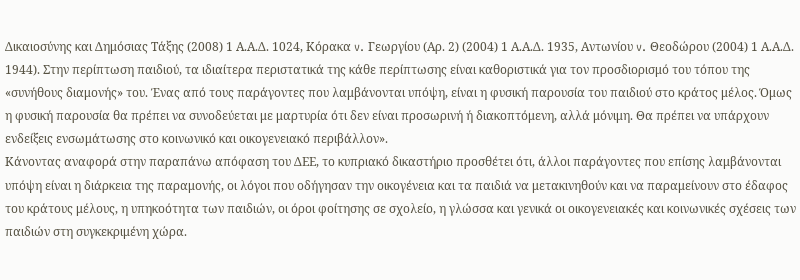Δικαιοσύνης και Δημόσιας Τάξης (2008) 1 Α.Α.Δ. 1024, Κόρακα v. Γεωργίου (Αρ. 2) (2004) 1 Α.Α.Δ. 1935, Αντωνίου v. Θεοδώρου (2004) 1 Α.Α.Δ. 1944). Στην περίπτωση παιδιού, τα ιδιαίτερα περιστατικά της κάθε περίπτωσης είναι καθοριστικά για τον προσδιορισμό του τόπου της «συνήθους διαμονής» του. Ένας από τους παράγοντες που λαμβάνονται υπόψη, είναι η φυσική παρουσία του παιδιού στο κράτος μέλος. Όμως η φυσική παρουσία θα πρέπει να συνοδεύεται με μαρτυρία ότι δεν είναι προσωρινή ή διακοπτόμενη, αλλά μόνιμη. Θα πρέπει να υπάρχουν ενδείξεις ενσωμάτωσης στο κοινωνικό και οικογενειακό περιβάλλον».
Κάνοντας αναφορά στην παραπάνω απόφαση του ΔΕΕ, το κυπριακό δικαστήριο προσθέτει ότι, άλλοι παράγοντες που επίσης λαμβάνονται υπόψη είναι η διάρκεια της παραμονής, οι λόγοι που οδήγησαν την οικογένεια και τα παιδιά να μετακινηθούν και να παραμείνουν στο έδαφος του κράτους μέλους, η υπηκοότητα των παιδιών, οι όροι φοίτησης σε σχολείο, η γλώσσα και γενικά οι οικογενειακές και κοινωνικές σχέσεις των παιδιών στη συγκεκριμένη χώρα.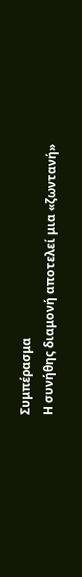Συμπέρασμα
Η συνήθης διαμονή αποτελεί μια «ζωντανή»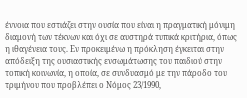έννοια που εστιάζει στην ουσία που είναι η πραγματική μόνιμη διαμονή των τέκνων και όχι σε αυστηρά τυπικά κριτήρια, όπως η ιθαγένεια τους. Εν προκειμένω η πρόκληση έγκειται στην απόδειξη της ουσιαστικής ενσωμάτωσης του παιδιού στην τοπική κοινωνία, η οποία, σε συνδυασμό με την πάροδο του τριμήνου που προβλέπει ο Νόμος 23/1990,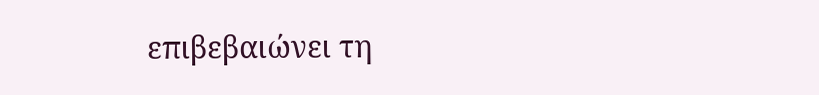επιβεβαιώνει τη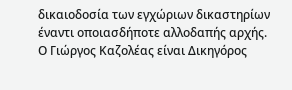δικαιοδοσία των εγχώριων δικαστηρίων έναντι οποιασδήποτε αλλοδαπής αρχής.
Ο Γιώργος Καζολέας είναι Δικηγόρος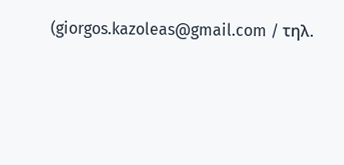(giorgos.kazoleas@gmail.com / τηλ.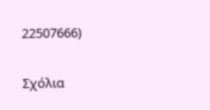22507666)

Σχόλια